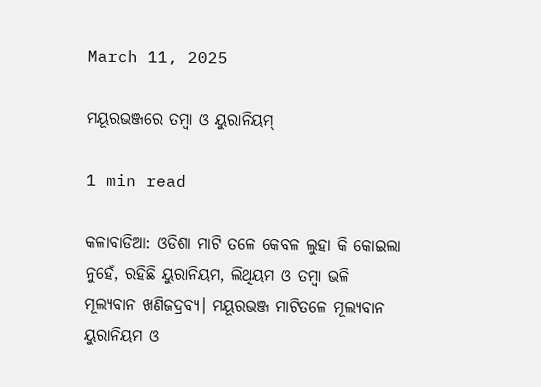March 11, 2025

ମୟୂରଭଞ୍ଜରେ ତମ୍ବା ଓ ୟୁରାନିୟମ୍‌

1 min read

କଳାବାଡିଆ: ଓଡିଶା ମାଟି ତଳେ କେବଳ ଲୁହା କି କୋଇଲା ନୁହେଁ, ରହିଛି ୟୁରାନିୟମ, ଲିଥିୟମ ଓ ତମ୍ବା ଭଳି ମୂଲ୍ୟବାନ ଖଣିଜଦ୍ରବ୍ୟ। ମୟୂରଭଞ୍ଜ ମାଟିତଳେ ମୂଲ୍ୟବାନ ୟୁରାନିୟମ ଓ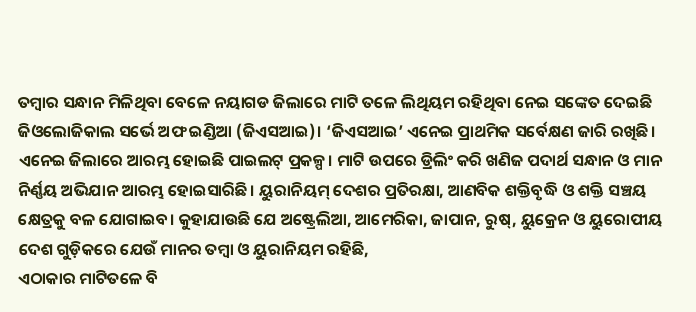ତମ୍ବାର ସନ୍ଧାନ ମିଳିଥିବା ବେଳେ ନୟାଗଡ ଜିଲାରେ ମାଟି ତଳେ ଲିଥିୟମ ରହିଥିବା ନେଇ ସଙ୍କେତ ଦେଇଛି ଜିଓଲୋଜିକାଲ ସର୍ଭେ ଅଫ ଇଣ୍ଡିଆ (ଜିଏସଆଇ)। ‘ଜିଏସଆଇ’ ଏନେଇ ପ୍ରାଥମିକ ସର୍ବେକ୍ଷଣ ଜାରି ରଖିଛି। ଏନେଇ ଜିଲାରେ ଆରମ୍ଭ ହୋଇଛି ପାଇଲଟ୍ ପ୍ରକଳ୍ପ। ମାଟି ଉପରେ ଡ୍ରିଲିଂ କରି ଖଣିଜ ପଦାର୍ଥ ସନ୍ଧାନ ଓ ମାନ ନିର୍ଣ୍ଣୟ ଅଭିଯାନ ଆରମ୍ଭ ହୋଇସାରିଛି। ୟୁରାନିୟମ୍ ଦେଶର ପ୍ରତିରକ୍ଷା, ଆଣବିକ ଶକ୍ତିବୃଦ୍ଧି ଓ ଶକ୍ତି ସଞ୍ଚୟ କ୍ଷେତ୍ରକୁ ବଳ ଯୋଗାଇବ। କୁହାଯାଉଛି ଯେ ଅଷ୍ଟ୍ରେଲିଆ, ଆମେରିକା, ଜାପାନ, ରୁଷ୍, ୟୁକ୍ରେନ ଓ ୟୁରୋପୀୟ ଦେଶ ଗୁଡ଼ିକରେ ଯେଉଁ ମାନର ତମ୍ବା ଓ ୟୁରାନିୟମ ରହିଛି,
ଏଠାକାର ମାଟିତଳେ ବି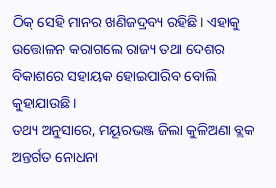ଠିକ୍ ସେହି ମାନର ଖଣିଜଦ୍ରବ୍ୟ ରହିଛି। ଏହାକୁ ଉତ୍ତୋଳନ କରାଗଲେ ରାଜ୍ୟ ତଥା ଦେଶର ବିକାଶରେ ସହାୟକ ହୋଇପାରିବ ବୋଲି କୁହାଯାଉଛି।
ତଥ୍ୟ ଅନୁସାରେ, ମୟୂରଭଞ୍ଜ ଜିଲା କୁଳିଅଣା ବ୍ଲକ ଅନ୍ତର୍ଗତ ନୋଧନା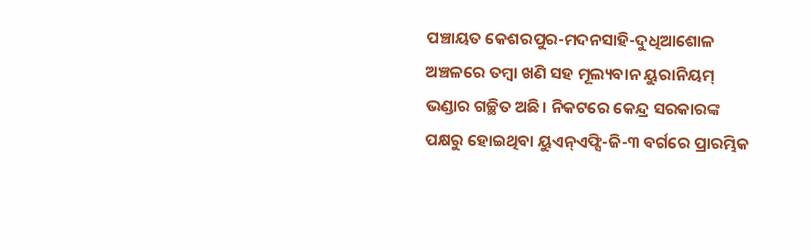ପଞ୍ଚାୟତ କେଶରପୁର-ମଦନସାହି-ଦୁଧିଆଶୋଳ ଅଞ୍ଚଳରେ ତମ୍ବା ଖଣି ସହ ମୂଲ୍ୟବାନ ୟୁରାନିୟମ୍ ଭଣ୍ଡାର ଗଚ୍ଛିତ ଅଛି। ନିକଟରେ କେନ୍ଦ୍ର ସରକାରଙ୍କ ପକ୍ଷରୁ ହୋଇଥିବା ୟୁଏନ୍ଏଫ୍ସି-ଜି-୩ ବର୍ଗରେ ପ୍ରାରମ୍ଭିକ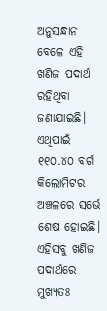ଅନୁସନ୍ଧାନ ବେଳେ ଏହି ଖଣିଜ ପଦାର୍ଥ ରହିଥିବା ଜଣାଯାଇଛି। ଏଥିପାଇଁ ୧୧୦.୪୦ ବର୍ଗ କିଲୋମିଟର ଅଞ୍ଚଳରେ ସର୍ଭେ ଶେଷ ହୋଇଛି। ଏହିସବୁ ଖଣିଜ ପଦାର୍ଥରେ ମୁଖ୍ୟତଃ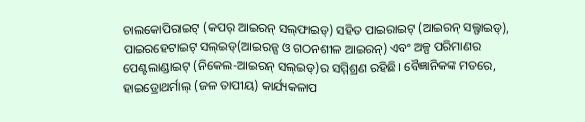ଚାଲକୋପିରାଇଟ୍ (କପର୍ ଆଇରନ୍ ସଲ୍‌ଫାଇଡ୍) ସହିତ ପାଇରାଇଟ୍ (ଆଇରନ୍ ସଲ୍ଫାଇଡ୍), ପାଇରହେଟାଇଟ୍ ସଲ୍‌ଇଡ୍(ଆଇରନ୍ସ ଓ ଗଠନଶୀଳ ଆଇରନ୍) ଏବଂ ଅଳ୍ପ ପରିମାଣର ପେଣ୍ଟଲାଣ୍ଡାଇଟ୍ (ନିକେଲ-ଆଇରନ୍ ସଲ୍‌ଇଡ୍)ର ସମ୍ମିଶ୍ରଣ ରହିଛି। ବୈଜ୍ଞାନିକଙ୍କ ମତରେ, ହାଇଡ୍ରୋଥର୍ମାଲ୍ (ଜଳ ତାପୀୟ) କାର୍ଯ୍ୟକଳାପ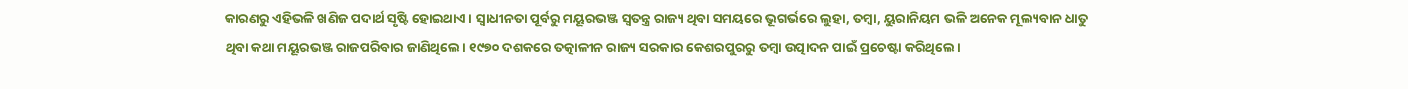କାରଣରୁ ଏହିଭଳି ଖଣିଜ ପଦାର୍ଥ ସୃଷ୍ଟି ହୋଇଥାଏ। ସ୍ବାଧୀନତା ପୂର୍ବରୁ ମୟୂରଭଞ୍ଜ ସ୍ବତନ୍ତ୍ର ରାଜ୍ୟ ଥିବା ସମୟରେ ଭୂଗର୍ଭରେ ଲୁହା, ତମ୍ବା, ୟୁରାନିୟମ ଭଳି ଅନେକ ମୂଲ୍ୟବାନ ଧାତୁ ଥିବା କଥା ମୟୂରଭଞ୍ଜ ରାଜପରିବାର ଜାଣିଥିଲେ। ୧୯୭୦ ଦଶକରେ ତତ୍କାଳୀନ ରାଜ୍ୟ ସରକାର କେଶରପୁରରୁ ତମ୍ବା ଉତ୍ପାଦନ ପାଇଁ ପ୍ରଚେଷ୍ଟା କରିଥିଲେ।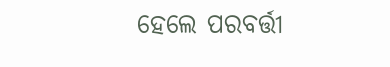ହେଲେ ପରବର୍ତ୍ତୀ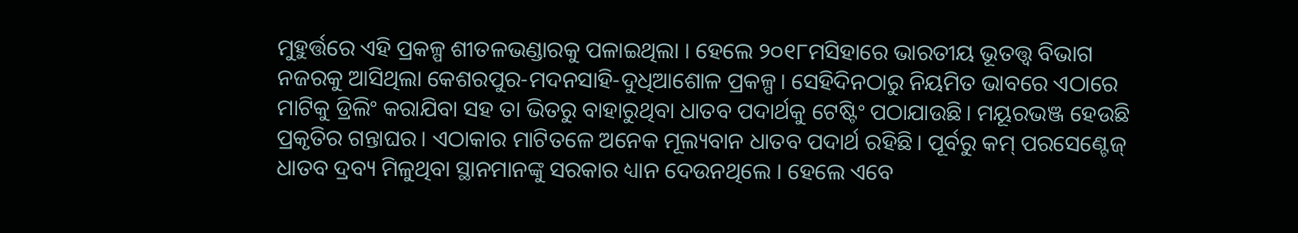ମୁହୁର୍ତ୍ତରେ ଏହି ପ୍ରକଳ୍ପ ଶୀତଳଭଣ୍ଡାରକୁ ପଳାଇଥିଲା । ହେଲେ ୨୦୧୮ମସିହାରେ ଭାରତୀୟ ଭୂତତ୍ତ୍ବ ବିଭାଗ ନଜରକୁ ଆସିଥିଲା କେଶରପୁର-ମଦନସାହି-ଦୁଧିଆଶୋଳ ପ୍ରକଳ୍ପ। ସେହିଦିନଠାରୁ ନିୟମିତ ଭାବରେ ଏଠାରେ ମାଟିକୁ ଡ୍ରିଲିଂ କରାଯିବା ସହ ତା ଭିତରୁ ବାହାରୁଥିବା ଧାତବ ପଦାର୍ଥକୁ ଟେଷ୍ଟିଂ ପଠାଯାଉଛି। ମୟୂରଭଞ୍ଜ ହେଉଛି ପ୍ରକୃତିର ଗନ୍ତାଘର। ଏଠାକାର ମାଟିତଳେ ଅନେକ ମୂଲ୍ୟବାନ ଧାତବ ପଦାର୍ଥ ରହିଛି। ପୂର୍ବରୁ କମ୍ ପରସେଣ୍ଟେଜ୍ ଧାତବ ଦ୍ରବ୍ୟ ମିଳୁଥିବା ସ୍ଥାନମାନଙ୍କୁ ସରକାର ଧ୍ୟାନ ଦେଉନଥିଲେ । ହେଲେ ଏବେ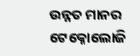ଉନ୍ନତ ମାନର ଟେକ୍ନୋଲୋଜି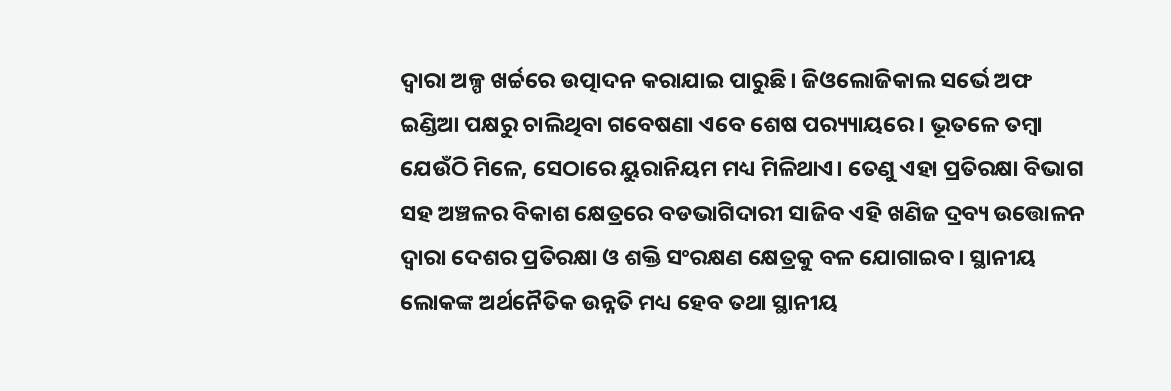ଦ୍ବାରା ଅଳ୍ପ ଖର୍ଚ୍ଚରେ ଉତ୍ପାଦନ କରାଯାଇ ପାରୁଛି। ଜିଓଲୋଜିକାଲ ସର୍ଭେ ଅଫ ଇଣ୍ଡିଆ ପକ୍ଷରୁ ଚାଲିଥିବା ଗବେଷଣା ଏବେ ଶେଷ ପର‌୍ୟ୍ୟାୟରେ। ଭୂତଳେ ତମ୍ବା ଯେଉଁଠି ମିଳେ, ସେଠାରେ ୟୁରାନିୟମ ମଧ୍ୟ ମିଳିଥାଏ। ତେଣୁ ଏହା ପ୍ରତିରକ୍ଷା ବିଭାଗ ସହ ଅଞ୍ଚଳର ବିକାଶ କ୍ଷେତ୍ରରେ ବଡଭାଗିଦାରୀ ସାଜିବ ଏହି ଖଣିଜ ଦ୍ରବ୍ୟ ଉତ୍ତୋଳନ ଦ୍ବାରା ଦେଶର ପ୍ରତିରକ୍ଷା ଓ ଶକ୍ତି ସଂରକ୍ଷଣ କ୍ଷେତ୍ରକୁ ବଳ ଯୋଗାଇବ। ସ୍ଥାନୀୟ ଲୋକଙ୍କ ଅର୍ଥନୈତିକ ଉନ୍ନତି ମଧ୍ୟ ହେବ ତଥା ସ୍ଥାନୀୟ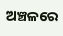ଅଞ୍ଚଳରେ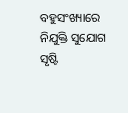ବହୁସଂଖ୍ୟାରେ ନିଯୁକ୍ତି ସୁଯୋଗ ସୃଷ୍ଟି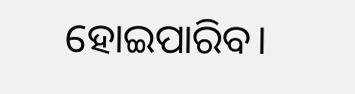ହୋଇପାରିବ।